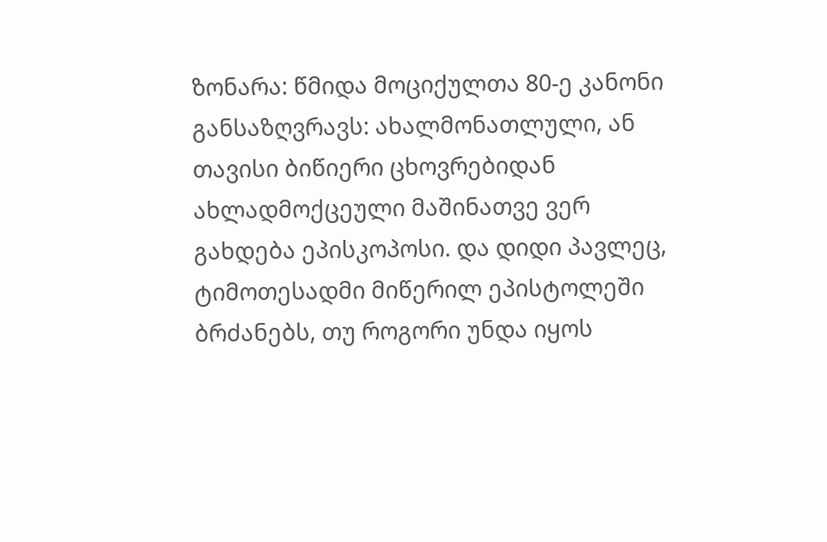ზონარა: წმიდა მოციქულთა 80-ე კანონი განსაზღვრავს: ახალმონათლული, ან თავისი ბიწიერი ცხოვრებიდან ახლადმოქცეული მაშინათვე ვერ გახდება ეპისკოპოსი. და დიდი პავლეც, ტიმოთესადმი მიწერილ ეპისტოლეში ბრძანებს, თუ როგორი უნდა იყოს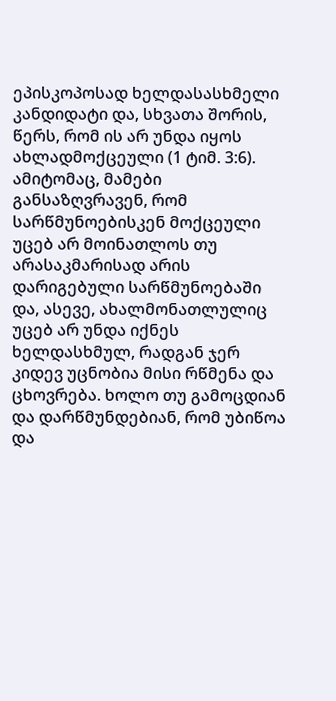ეპისკოპოსად ხელდასასხმელი კანდიდატი და, სხვათა შორის, წერს, რომ ის არ უნდა იყოს ახლადმოქცეული (1 ტიმ. 3:6). ამიტომაც, მამები განსაზღვრავენ, რომ სარწმუნოებისკენ მოქცეული უცებ არ მოინათლოს თუ არასაკმარისად არის დარიგებული სარწმუნოებაში და, ასევე, ახალმონათლულიც უცებ არ უნდა იქნეს ხელდასხმულ, რადგან ჯერ კიდევ უცნობია მისი რწმენა და ცხოვრება. ხოლო თუ გამოცდიან და დარწმუნდებიან, რომ უბიწოა და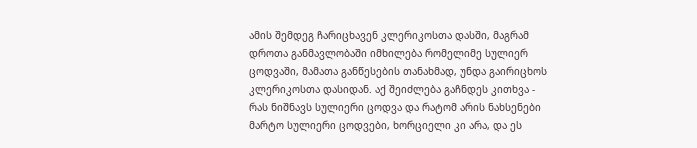ამის შემდეგ ჩარიცხავენ კლერიკოსთა დასში, მაგრამ დროთა განმავლობაში იმხილება რომელიმე სულიერ ცოდვაში, მამათა განწესების თანახმად, უნდა გაირიცხოს კლერიკოსთა დასიდან. აქ შეიძლება გაჩნდეს კითხვა - რას ნიშნავს სულიერი ცოდვა და რატომ არის ნახსენები მარტო სულიერი ცოდვები, ხორციელი კი არა, და ეს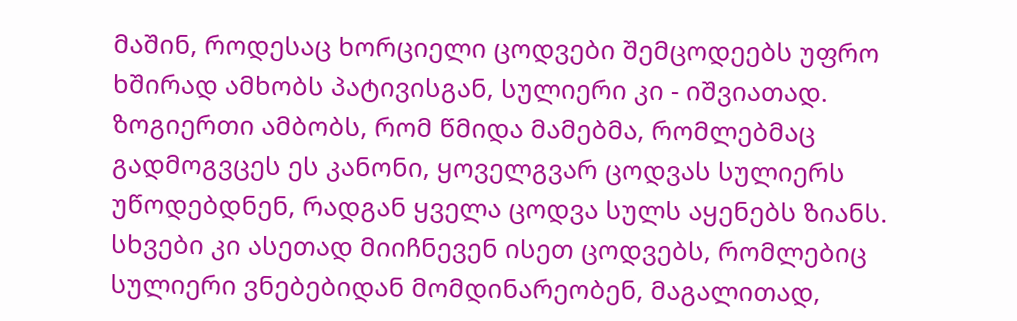მაშინ, როდესაც ხორციელი ცოდვები შემცოდეებს უფრო ხშირად ამხობს პატივისგან, სულიერი კი - იშვიათად. ზოგიერთი ამბობს, რომ წმიდა მამებმა, რომლებმაც გადმოგვცეს ეს კანონი, ყოველგვარ ცოდვას სულიერს უწოდებდნენ, რადგან ყველა ცოდვა სულს აყენებს ზიანს. სხვები კი ასეთად მიიჩნევენ ისეთ ცოდვებს, რომლებიც სულიერი ვნებებიდან მომდინარეობენ, მაგალითად,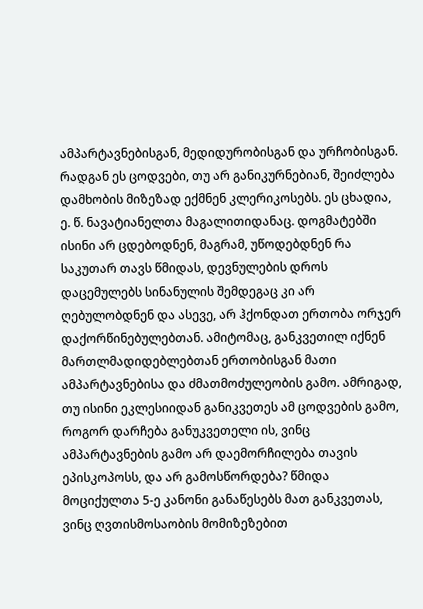ამპარტავნებისგან, მედიდურობისგან და ურჩობისგან. რადგან ეს ცოდვები, თუ არ განიკურნებიან, შეიძლება დამხობის მიზეზად ექმნენ კლერიკოსებს. ეს ცხადია, ე. წ. ნავატიანელთა მაგალითიდანაც. დოგმატებში ისინი არ ცდებოდნენ, მაგრამ, უწოდებდნენ რა საკუთარ თავს წმიდას, დევნულების დროს დაცემულებს სინანულის შემდეგაც კი არ ღებულობდნენ და ასევე, არ ჰქონდათ ერთობა ორჯერ დაქორწინებულებთან. ამიტომაც, განკვეთილ იქნენ მართლმადიდებლებთან ერთობისგან მათი ამპარტავნებისა და ძმათმოძულეობის გამო. ამრიგად, თუ ისინი ეკლესიიდან განიკვეთეს ამ ცოდვების გამო, როგორ დარჩება განუკვეთელი ის, ვინც ამპარტავნების გამო არ დაემორჩილება თავის ეპისკოპოსს, და არ გამოსწორდება? წმიდა მოციქულთა 5-ე კანონი განაწესებს მათ განკვეთას, ვინც ღვთისმოსაობის მომიზეზებით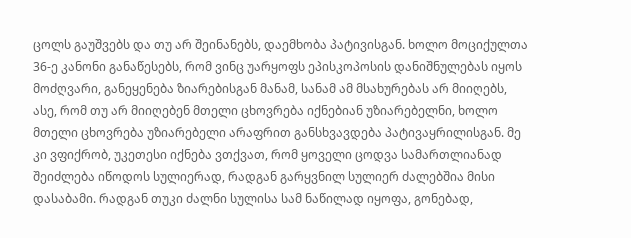ცოლს გაუშვებს და თუ არ შეინანებს, დაემხობა პატივისგან. ხოლო მოციქულთა 36-ე კანონი განაწესებს, რომ ვინც უარყოფს ეპისკოპოსის დანიშნულებას იყოს მოძღვარი, განეყენება ზიარებისგან მანამ, სანამ ამ მსახურებას არ მიიღებს, ასე, რომ თუ არ მიიღებენ მთელი ცხოვრება იქნებიან უზიარებელნი, ხოლო მთელი ცხოვრება უზიარებელი არაფრით განსხვავდება პატივაყრილისგან. მე კი ვფიქრობ, უკეთესი იქნება ვთქვათ, რომ ყოველი ცოდვა სამართლიანად შეიძლება იწოდოს სულიერად, რადგან გარყვნილ სულიერ ძალებშია მისი დასაბამი. რადგან თუკი ძალნი სულისა სამ ნაწილად იყოფა, გონებად,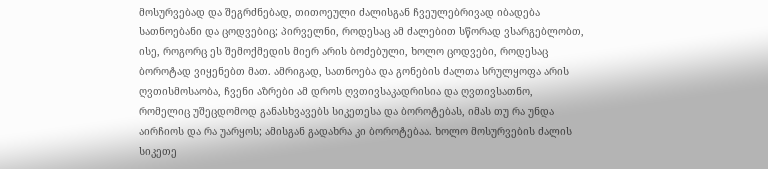მოსურვებად და შეგრძნებად, თითოეული ძალისგან ჩვეულებრივად იბადება სათნოებანი და ცოდვებიც; პირველნი, როდესაც ამ ძალებით სწორად ვსარგებლობთ, ისე, როგორც ეს შემოქმედის მიერ არის ბოძებული, ხოლო ცოდვები, როდესაც ბოროტად ვიყენებთ მათ. ამრიგად, სათნოება და გონების ძალთა სრულყოფა არის ღვთისმოსაობა, ჩვენი აზრები ამ დროს ღვთივსაკადრისია და ღვთივსათნო, რომელიც უშეცდომოდ განასხვავებს სიკეთესა და ბოროტებას, იმას თუ რა უნდა აირჩიოს და რა უარყოს; ამისგან გადახრა კი ბოროტებაა. ხოლო მოსურვების ძალის სიკეთე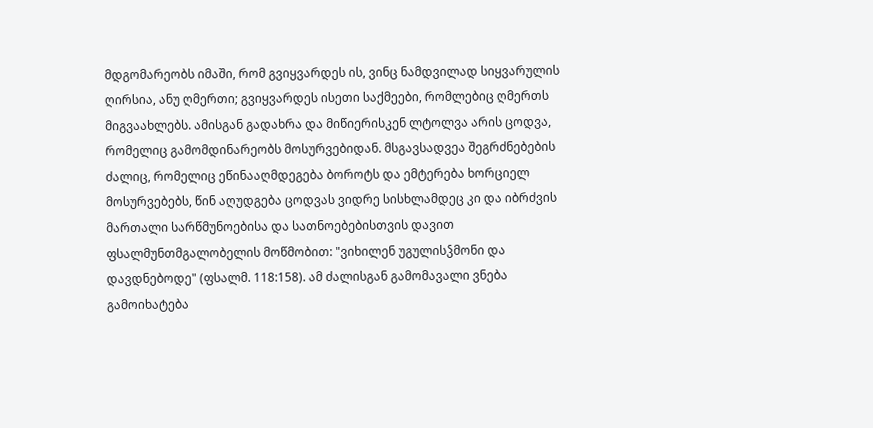მდგომარეობს იმაში, რომ გვიყვარდეს ის, ვინც ნამდვილად სიყვარულის ღირსია, ანუ ღმერთი; გვიყვარდეს ისეთი საქმეები, რომლებიც ღმერთს მიგვაახლებს. ამისგან გადახრა და მიწიერისკენ ლტოლვა არის ცოდვა, რომელიც გამომდინარეობს მოსურვებიდან. მსგავსადვეა შეგრძნებების ძალიც, რომელიც ეწინააღმდეგება ბოროტს და ემტერება ხორციელ მოსურვებებს, წინ აღუდგება ცოდვას ვიდრე სისხლამდეც კი და იბრძვის მართალი სარწმუნოებისა და სათნოებებისთვის დავით ფსალმუნთმგალობელის მოწმობით: "ვიხილენ უგულისჴმონი და დავდნებოდე" (ფსალმ. 118:158). ამ ძალისგან გამომავალი ვნება გამოიხატება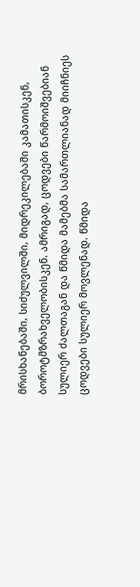მრისხანებაში, სიძულვილში, მიდრეკილებაში კამათისკენ, ბოროტმზრახველობისკენ. ამრიგად, ცოდვები წარმოიშვებიან სულიერ ძალთაგან და წმიდა მამებმა სამართლიანად მიიჩნიეს ცოდვები სულიერ მოვლენად. წმიდა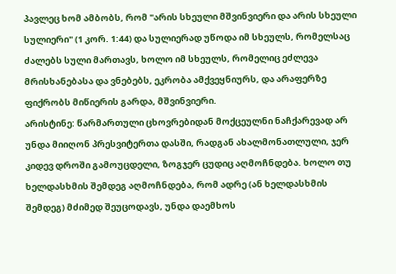პავლეც ხომ ამბობს, რომ "არის სხეული მშვინვიერი და არის სხეული სულიერი" (1 კორ. 1:44) და სულიერად უწოდა იმ სხეულს, რომელსაც ძალებს სული მართავს, ხოლო იმ სხეულს, რომელიც ეძლევა მრისხანებასა და ვნებებს, ეკრობა ამქვეყნიურს, და არაფერზე ფიქრობს მიწიერის გარდა, მშვინვიერი.
არისტინე: წარმართული ცხოვრებიდან მოქცეულნი ნაჩქარევად არ უნდა მიიღონ პრესვიტერთა დასში, რადგან ახალმონათლული, ჯერ კიდევ დროში გამოუცდელი, ზოგჯერ ცუდიც აღმოჩნდება. ხოლო თუ ხელდასხმის შემდეგ აღმოჩნდება, რომ ადრე (ან ხელდასხმის შემდეგ) მძიმედ შეუცოდავს, უნდა დაემხოს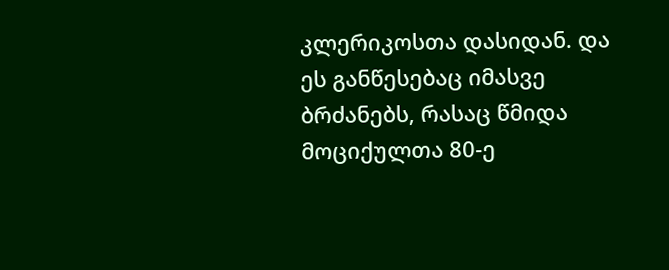კლერიკოსთა დასიდან. და ეს განწესებაც იმასვე ბრძანებს, რასაც წმიდა მოციქულთა 80-ე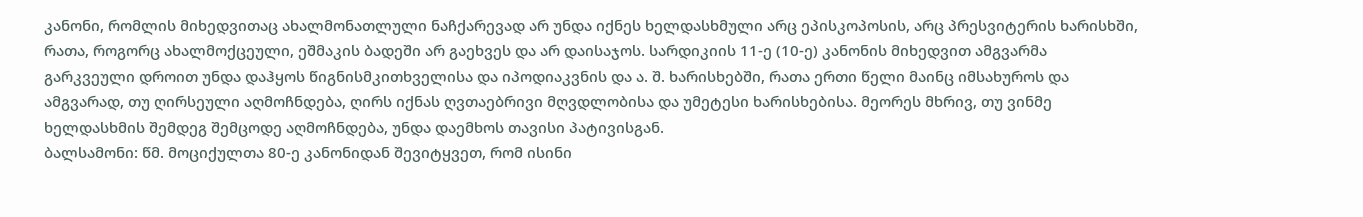კანონი, რომლის მიხედვითაც ახალმონათლული ნაჩქარევად არ უნდა იქნეს ხელდასხმული არც ეპისკოპოსის, არც პრესვიტერის ხარისხში, რათა, როგორც ახალმოქცეული, ეშმაკის ბადეში არ გაეხვეს და არ დაისაჯოს. სარდიკიის 11-ე (10-ე) კანონის მიხედვით ამგვარმა გარკვეული დროით უნდა დაჰყოს წიგნისმკითხველისა და იპოდიაკვნის და ა. შ. ხარისხებში, რათა ერთი წელი მაინც იმსახუროს და ამგვარად, თუ ღირსეული აღმოჩნდება, ღირს იქნას ღვთაებრივი მღვდლობისა და უმეტესი ხარისხებისა. მეორეს მხრივ, თუ ვინმე ხელდასხმის შემდეგ შემცოდე აღმოჩნდება, უნდა დაემხოს თავისი პატივისგან.
ბალსამონი: წმ. მოციქულთა 80-ე კანონიდან შევიტყვეთ, რომ ისინი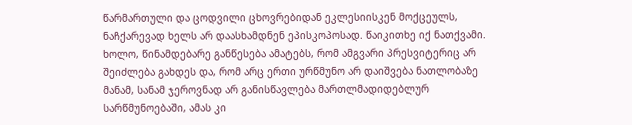წარმართული და ცოდვილი ცხოვრებიდან ეკლესიისკენ მოქცეულს, ნაჩქარევად ხელს არ დაასხამდნენ ეპისკოპოსად. წაიკითხე იქ ნათქვამი. ხოლო, წინამდებარე განწესება ამატებს, რომ ამგვარი პრესვიტერიც არ შეიძლება გახდეს და, რომ არც ერთი ურწმუნო არ დაიშვება ნათლობაზე მანამ, სანამ ჯეროვნად არ განისწავლება მართლმადიდებლურ სარწმუნოებაში, ამას კი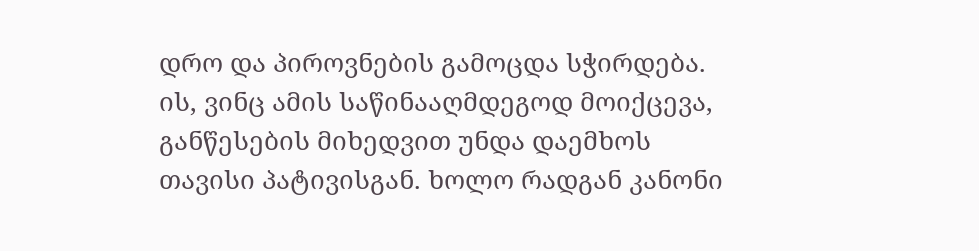დრო და პიროვნების გამოცდა სჭირდება. ის, ვინც ამის საწინააღმდეგოდ მოიქცევა, განწესების მიხედვით უნდა დაემხოს თავისი პატივისგან. ხოლო რადგან კანონი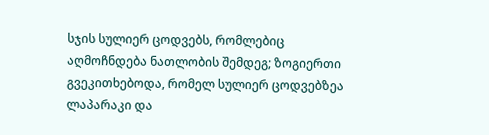სჯის სულიერ ცოდვებს, რომლებიც აღმოჩნდება ნათლობის შემდეგ; ზოგიერთი გვეკითხებოდა, რომელ სულიერ ცოდვებზეა ლაპარაკი და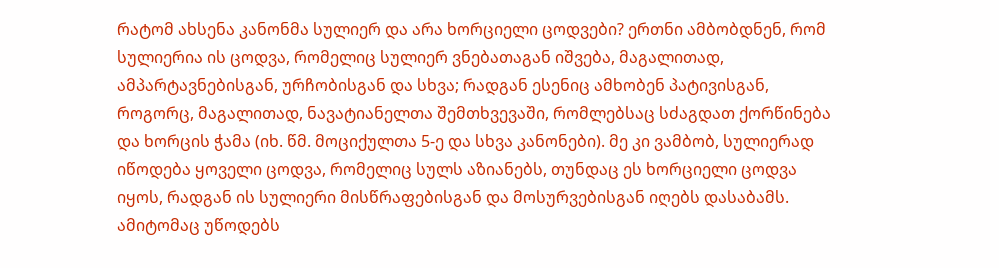რატომ ახსენა კანონმა სულიერ და არა ხორციელი ცოდვები? ერთნი ამბობდნენ, რომ სულიერია ის ცოდვა, რომელიც სულიერ ვნებათაგან იშვება, მაგალითად, ამპარტავნებისგან, ურჩობისგან და სხვა; რადგან ესენიც ამხობენ პატივისგან, როგორც, მაგალითად, ნავატიანელთა შემთხვევაში, რომლებსაც სძაგდათ ქორწინება და ხორცის ჭამა (იხ. წმ. მოციქულთა 5-ე და სხვა კანონები). მე კი ვამბობ, სულიერად იწოდება ყოველი ცოდვა, რომელიც სულს აზიანებს, თუნდაც ეს ხორციელი ცოდვა იყოს, რადგან ის სულიერი მისწრაფებისგან და მოსურვებისგან იღებს დასაბამს. ამიტომაც უწოდებს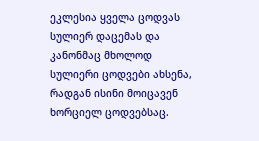ეკლესია ყველა ცოდვას სულიერ დაცემას და კანონმაც მხოლოდ სულიერი ცოდვები ახსენა, რადგან ისინი მოიცავენ ხორციელ ცოდვებსაც.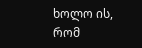ხოლო ის, რომ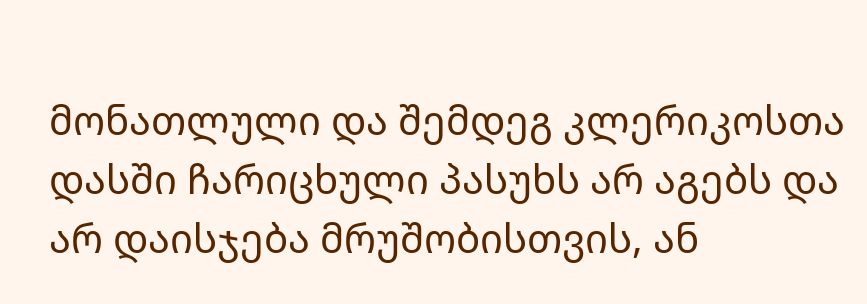მონათლული და შემდეგ კლერიკოსთა დასში ჩარიცხული პასუხს არ აგებს და არ დაისჯება მრუშობისთვის, ან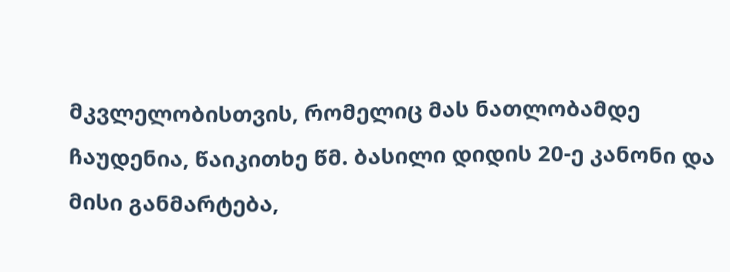მკვლელობისთვის, რომელიც მას ნათლობამდე ჩაუდენია, წაიკითხე წმ. ბასილი დიდის 20-ე კანონი და მისი განმარტება,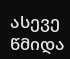ასევე წმიდა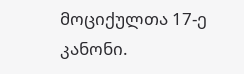მოციქულთა 17-ე კანონი.